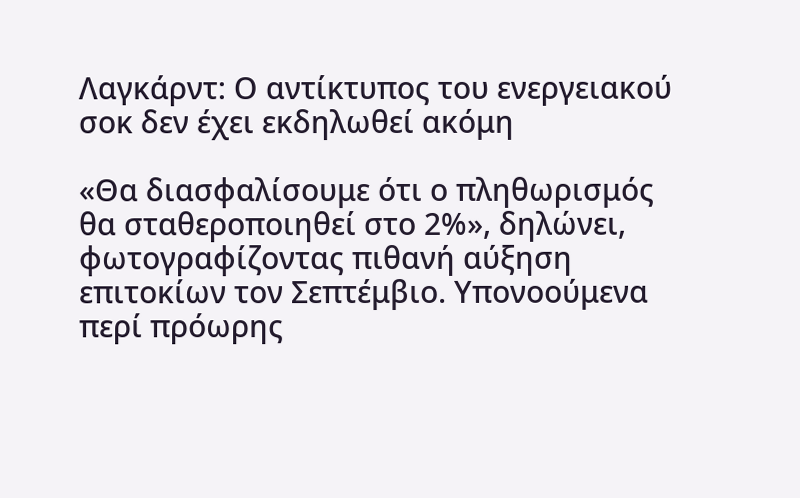Λαγκάρντ: Ο αντίκτυπος του ενεργειακού σοκ δεν έχει εκδηλωθεί ακόμη

«Θα διασφαλίσουμε ότι ο πληθωρισμός θα σταθεροποιηθεί στο 2%», δηλώνει, φωτογραφίζοντας πιθανή αύξηση επιτοκίων τον Σεπτέμβιο. Υπονοούμενα περί πρόωρης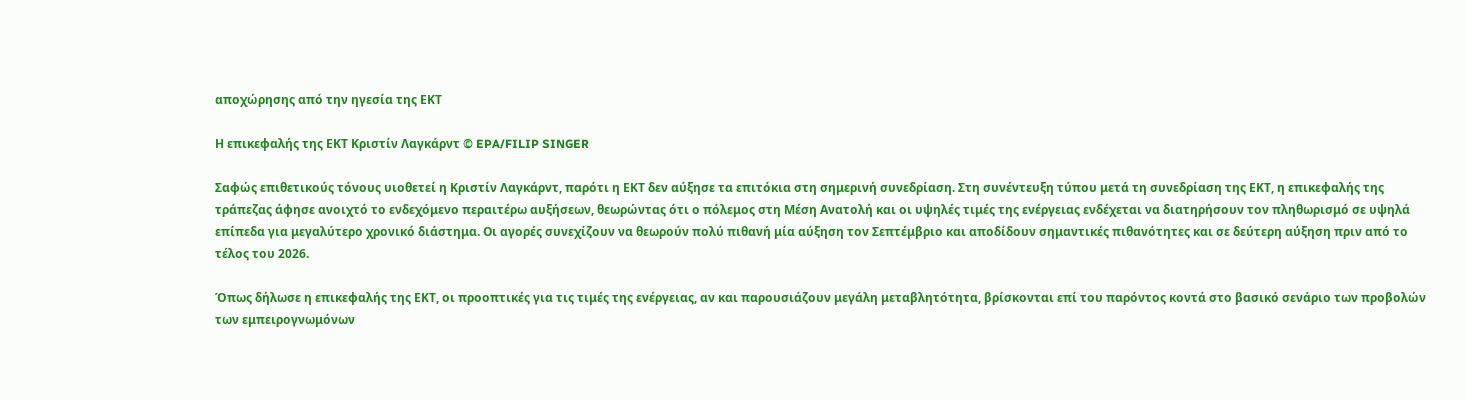αποχώρησης από την ηγεσία της ΕΚΤ

Η επικεφαλής της ΕΚΤ Κριστίν Λαγκάρντ © EPA/FILIP SINGER

Σαφώς επιθετικούς τόνους υιοθετεί η Κριστίν Λαγκάρντ, παρότι η ΕΚΤ δεν αύξησε τα επιτόκια στη σημερινή συνεδρίαση. Στη συνέντευξη τύπου μετά τη συνεδρίαση της ΕΚΤ, η επικεφαλής της τράπεζας άφησε ανοιχτό το ενδεχόμενο περαιτέρω αυξήσεων, θεωρώντας ότι ο πόλεμος στη Μέση Ανατολή και οι υψηλές τιμές της ενέργειας ενδέχεται να διατηρήσουν τον πληθωρισμό σε υψηλά επίπεδα για μεγαλύτερο χρονικό διάστημα. Οι αγορές συνεχίζουν να θεωρούν πολύ πιθανή μία αύξηση τον Σεπτέμβριο και αποδίδουν σημαντικές πιθανότητες και σε δεύτερη αύξηση πριν από το τέλος του 2026.

Όπως δήλωσε η επικεφαλής της ΕΚΤ, οι προοπτικές για τις τιμές της ενέργειας, αν και παρουσιάζουν μεγάλη μεταβλητότητα, βρίσκονται επί του παρόντος κοντά στο βασικό σενάριο των προβολών των εμπειρογνωμόνων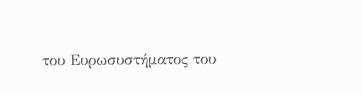του Ευρωσυστήματος του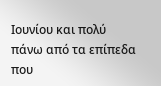Ιουνίου και πολύ πάνω από τα επίπεδα που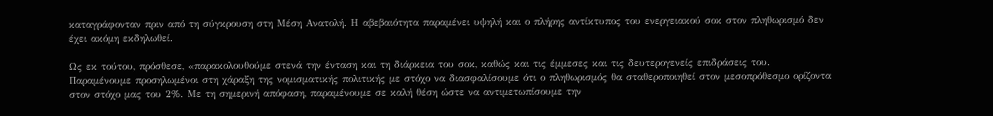καταγράφονταν πριν από τη σύγκρουση στη Μέση Ανατολή. Η αβεβαιότητα παραμένει υψηλή και ο πλήρης αντίκτυπος του ενεργειακού σοκ στον πληθωρισμό δεν έχει ακόμη εκδηλωθεί.

Ως εκ τούτου, πρόσθεσε, «παρακολουθούμε στενά την ένταση και τη διάρκεια του σοκ, καθώς και τις έμμεσες και τις δευτερογενείς επιδράσεις του. Παραμένουμε προσηλωμένοι στη χάραξη της νομισματικής πολιτικής με στόχο να διασφαλίσουμε ότι ο πληθωρισμός θα σταθεροποιηθεί στον μεσοπρόθεσμο ορίζοντα στον στόχο μας του 2%. Με τη σημερινή απόφαση, παραμένουμε σε καλή θέση ώστε να αντιμετωπίσουμε την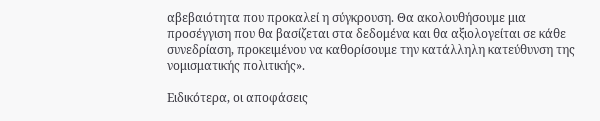αβεβαιότητα που προκαλεί η σύγκρουση. Θα ακολουθήσουμε μια προσέγγιση που θα βασίζεται στα δεδομένα και θα αξιολογείται σε κάθε συνεδρίαση, προκειμένου να καθορίσουμε την κατάλληλη κατεύθυνση της νομισματικής πολιτικής».

Ειδικότερα, οι αποφάσεις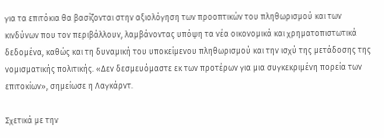για τα επιτόκια θα βασίζονται στην αξιολόγηση των προοπτικών του πληθωρισμού και των κινδύνων που τον περιβάλλουν, λαμβάνοντας υπόψη τα νέα οικονομικά και χρηματοπιστωτικά δεδομένα, καθώς και τη δυναμική του υποκείμενου πληθωρισμού και την ισχύ της μετάδοσης της νομισματικής πολιτικής. «Δεν δεσμευόμαστε εκ των προτέρων για μια συγκεκριμένη πορεία των επιτοκίων», σημείωσε η Λαγκάρντ.

Σχετικά με την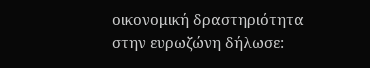οικονομική δραστηριότητα στην ευρωζώνη δήλωσε: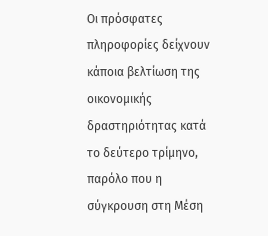Οι πρόσφατες πληροφορίες δείχνουν κάποια βελτίωση της οικονομικής δραστηριότητας κατά το δεύτερο τρίμηνο, παρόλο που η σύγκρουση στη Μέση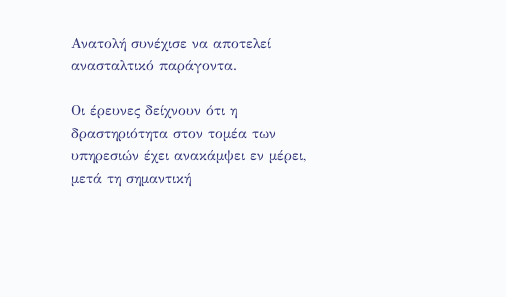Ανατολή συνέχισε να αποτελεί ανασταλτικό παράγοντα.

Οι έρευνες δείχνουν ότι η δραστηριότητα στον τομέα των υπηρεσιών έχει ανακάμψει εν μέρει, μετά τη σημαντική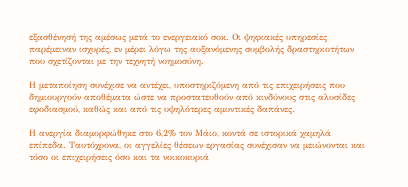εξασθένησή της αμέσως μετά το ενεργειακό σοκ. Οι ψηφιακές υπηρεσίες παρέμειναν ισχυρές, εν μέρει λόγω της αυξανόμενης συμβολής δραστηριοτήτων που σχετίζονται με την τεχνητή νοημοσύνη.

Η μεταποίηση συνέχισε να αντέχει, υποστηριζόμενη από τις επιχειρήσεις που δημιουργούν αποθέματα ώστε να προστατευθούν από κινδύνους στις αλυσίδες εφοδιασμού, καθώς και από τις υψηλότερες αμυντικές δαπάνες.

Η ανεργία διαμορφώθηκε στο 6,2% τον Μάιο, κοντά σε ιστορικά χαμηλά επίπεδα. Ταυτόχρονα, οι αγγελίες θέσεων εργασίας συνέχισαν να μειώνονται και τόσο οι επιχειρήσεις όσο και τα νοικοκυριά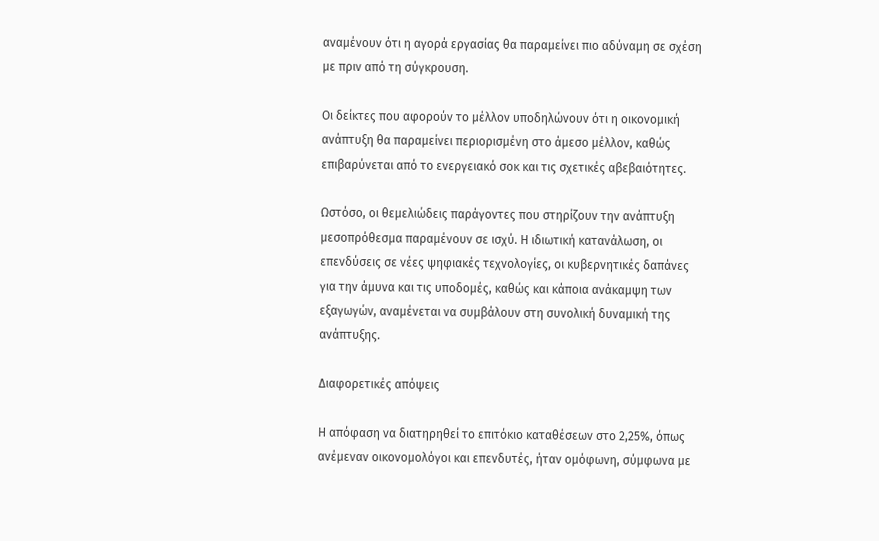αναμένουν ότι η αγορά εργασίας θα παραμείνει πιο αδύναμη σε σχέση με πριν από τη σύγκρουση.

Οι δείκτες που αφορούν το μέλλον υποδηλώνουν ότι η οικονομική ανάπτυξη θα παραμείνει περιορισμένη στο άμεσο μέλλον, καθώς επιβαρύνεται από το ενεργειακό σοκ και τις σχετικές αβεβαιότητες.

Ωστόσο, οι θεμελιώδεις παράγοντες που στηρίζουν την ανάπτυξη μεσοπρόθεσμα παραμένουν σε ισχύ. Η ιδιωτική κατανάλωση, οι επενδύσεις σε νέες ψηφιακές τεχνολογίες, οι κυβερνητικές δαπάνες για την άμυνα και τις υποδομές, καθώς και κάποια ανάκαμψη των εξαγωγών, αναμένεται να συμβάλουν στη συνολική δυναμική της ανάπτυξης.

Διαφορετικές απόψεις

Η απόφαση να διατηρηθεί το επιτόκιο καταθέσεων στο 2,25%, όπως ανέμεναν οικονομολόγοι και επενδυτές, ήταν ομόφωνη, σύμφωνα με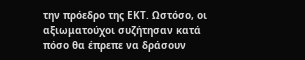την πρόεδρο της ΕΚΤ. Ωστόσο, οι αξιωματούχοι συζήτησαν κατά πόσο θα έπρεπε να δράσουν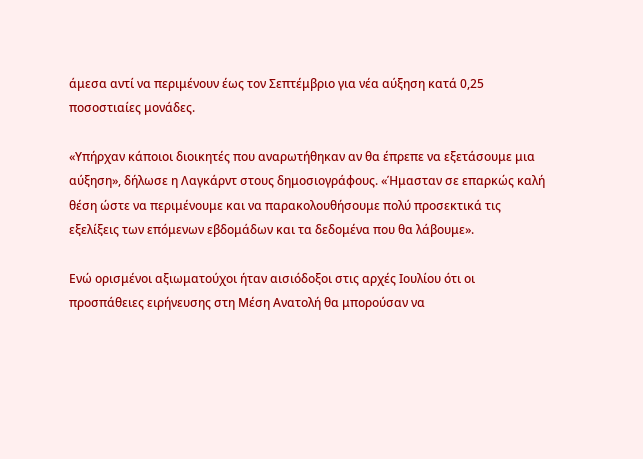άμεσα αντί να περιμένουν έως τον Σεπτέμβριο για νέα αύξηση κατά 0,25 ποσοστιαίες μονάδες.

«Υπήρχαν κάποιοι διοικητές που αναρωτήθηκαν αν θα έπρεπε να εξετάσουμε μια αύξηση», δήλωσε η Λαγκάρντ στους δημοσιογράφους. «Ήμασταν σε επαρκώς καλή θέση ώστε να περιμένουμε και να παρακολουθήσουμε πολύ προσεκτικά τις εξελίξεις των επόμενων εβδομάδων και τα δεδομένα που θα λάβουμε».

Ενώ ορισμένοι αξιωματούχοι ήταν αισιόδοξοι στις αρχές Ιουλίου ότι οι προσπάθειες ειρήνευσης στη Μέση Ανατολή θα μπορούσαν να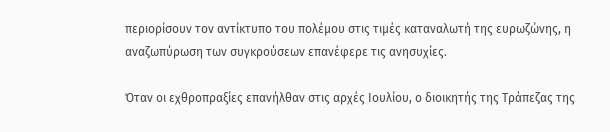περιορίσουν τον αντίκτυπο του πολέμου στις τιμές καταναλωτή της ευρωζώνης, η αναζωπύρωση των συγκρούσεων επανέφερε τις ανησυχίες.

Όταν οι εχθροπραξίες επανήλθαν στις αρχές Ιουλίου, ο διοικητής της Τράπεζας της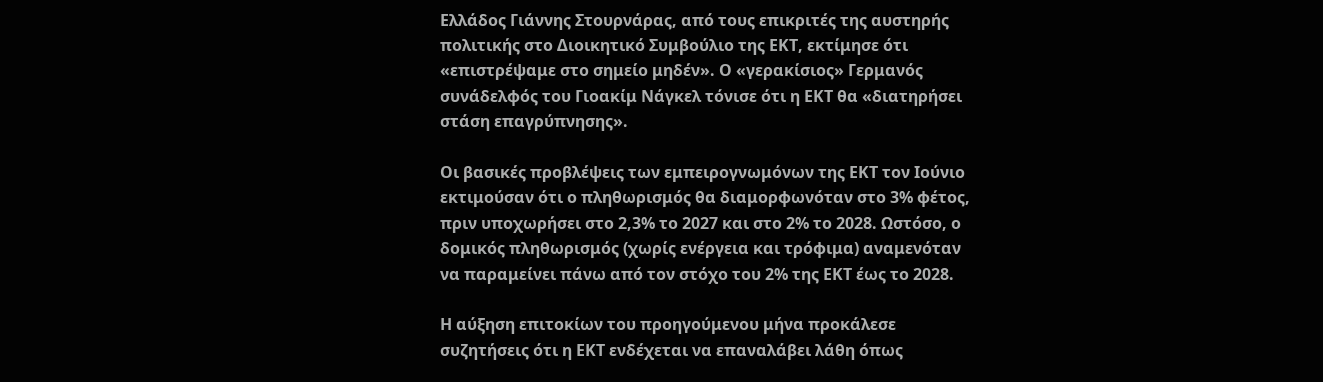Ελλάδος Γιάννης Στουρνάρας, από τους επικριτές της αυστηρής πολιτικής στο Διοικητικό Συμβούλιο της ΕΚΤ, εκτίμησε ότι «επιστρέψαμε στο σημείο μηδέν». Ο «γερακίσιος» Γερμανός συνάδελφός του Γιοακίμ Νάγκελ τόνισε ότι η ΕΚΤ θα «διατηρήσει στάση επαγρύπνησης».

Οι βασικές προβλέψεις των εμπειρογνωμόνων της ΕΚΤ τον Ιούνιο εκτιμούσαν ότι ο πληθωρισμός θα διαμορφωνόταν στο 3% φέτος, πριν υποχωρήσει στο 2,3% το 2027 και στο 2% το 2028. Ωστόσο, ο δομικός πληθωρισμός (χωρίς ενέργεια και τρόφιμα) αναμενόταν να παραμείνει πάνω από τον στόχο του 2% της ΕΚΤ έως το 2028.

Η αύξηση επιτοκίων του προηγούμενου μήνα προκάλεσε συζητήσεις ότι η ΕΚΤ ενδέχεται να επαναλάβει λάθη όπως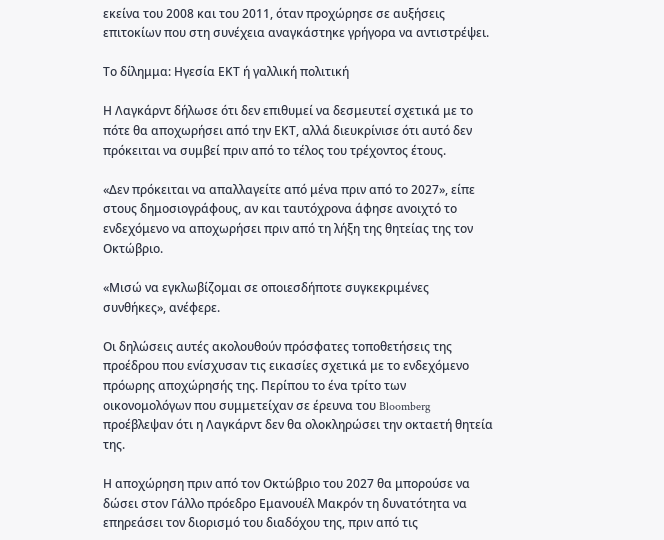εκείνα του 2008 και του 2011, όταν προχώρησε σε αυξήσεις επιτοκίων που στη συνέχεια αναγκάστηκε γρήγορα να αντιστρέψει.

Το δίλημμα: Ηγεσία ΕΚΤ ή γαλλική πολιτική

Η Λαγκάρντ δήλωσε ότι δεν επιθυμεί να δεσμευτεί σχετικά με το πότε θα αποχωρήσει από την ΕΚΤ, αλλά διευκρίνισε ότι αυτό δεν πρόκειται να συμβεί πριν από το τέλος του τρέχοντος έτους.

«Δεν πρόκειται να απαλλαγείτε από μένα πριν από το 2027», είπε στους δημοσιογράφους, αν και ταυτόχρονα άφησε ανοιχτό το ενδεχόμενο να αποχωρήσει πριν από τη λήξη της θητείας της τον Οκτώβριο.

«Μισώ να εγκλωβίζομαι σε οποιεσδήποτε συγκεκριμένες συνθήκες», ανέφερε.

Οι δηλώσεις αυτές ακολουθούν πρόσφατες τοποθετήσεις της προέδρου που ενίσχυσαν τις εικασίες σχετικά με το ενδεχόμενο πρόωρης αποχώρησής της. Περίπου το ένα τρίτο των οικονομολόγων που συμμετείχαν σε έρευνα του Bloomberg προέβλεψαν ότι η Λαγκάρντ δεν θα ολοκληρώσει την οκταετή θητεία της.

Η αποχώρηση πριν από τον Οκτώβριο του 2027 θα μπορούσε να δώσει στον Γάλλο πρόεδρο Εμανουέλ Μακρόν τη δυνατότητα να επηρεάσει τον διορισμό του διαδόχου της, πριν από τις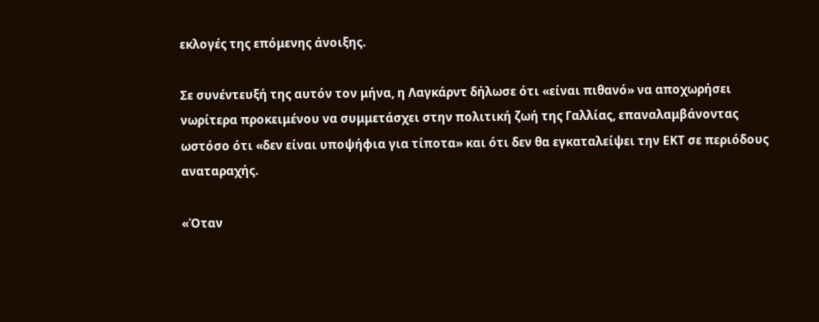εκλογές της επόμενης άνοιξης.

Σε συνέντευξή της αυτόν τον μήνα, η Λαγκάρντ δήλωσε ότι «είναι πιθανό» να αποχωρήσει νωρίτερα προκειμένου να συμμετάσχει στην πολιτική ζωή της Γαλλίας, επαναλαμβάνοντας ωστόσο ότι «δεν είναι υποψήφια για τίποτα» και ότι δεν θα εγκαταλείψει την ΕΚΤ σε περιόδους αναταραχής.

«Όταν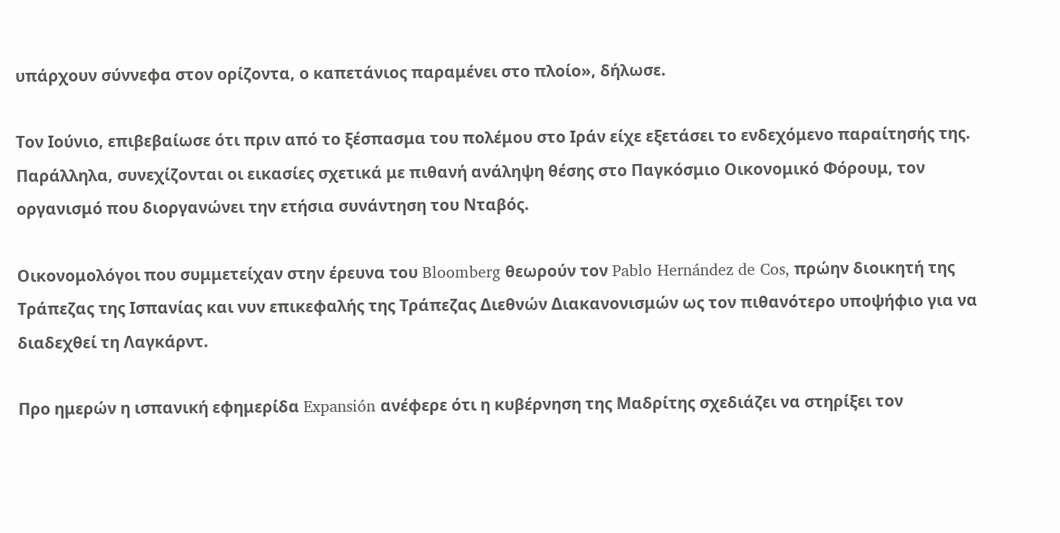υπάρχουν σύννεφα στον ορίζοντα, ο καπετάνιος παραμένει στο πλοίο», δήλωσε.

Τον Ιούνιο, επιβεβαίωσε ότι πριν από το ξέσπασμα του πολέμου στο Ιράν είχε εξετάσει το ενδεχόμενο παραίτησής της. Παράλληλα, συνεχίζονται οι εικασίες σχετικά με πιθανή ανάληψη θέσης στο Παγκόσμιο Οικονομικό Φόρουμ, τον οργανισμό που διοργανώνει την ετήσια συνάντηση του Νταβός.

Οικονομολόγοι που συμμετείχαν στην έρευνα του Bloomberg θεωρούν τον Pablo Hernández de Cos, πρώην διοικητή της Τράπεζας της Ισπανίας και νυν επικεφαλής της Τράπεζας Διεθνών Διακανονισμών ως τον πιθανότερο υποψήφιο για να διαδεχθεί τη Λαγκάρντ.

Προ ημερών η ισπανική εφημερίδα Expansión ανέφερε ότι η κυβέρνηση της Μαδρίτης σχεδιάζει να στηρίξει τον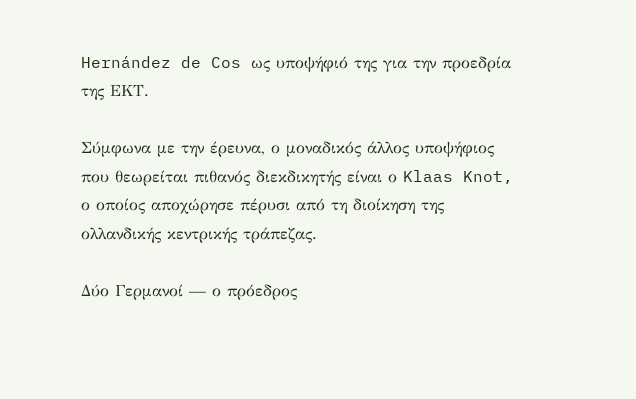Hernández de Cos ως υποψήφιό της για την προεδρία της ΕΚΤ.

Σύμφωνα με την έρευνα, ο μοναδικός άλλος υποψήφιος που θεωρείται πιθανός διεκδικητής είναι ο Klaas Knot, ο οποίος αποχώρησε πέρυσι από τη διοίκηση της ολλανδικής κεντρικής τράπεζας.

Δύο Γερμανοί — ο πρόεδρος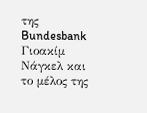της Bundesbank Γιοακίμ Νάγκελ και το μέλος της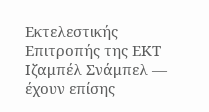Εκτελεστικής Επιτροπής της ΕΚΤ Ιζαμπέλ Σνάμπελ — έχουν επίσης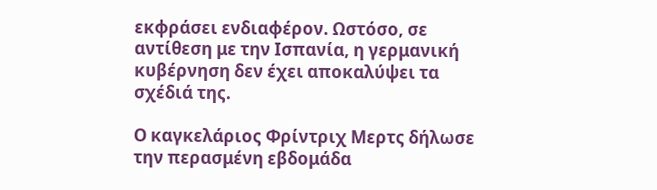εκφράσει ενδιαφέρον. Ωστόσο, σε αντίθεση με την Ισπανία, η γερμανική κυβέρνηση δεν έχει αποκαλύψει τα σχέδιά της.

Ο καγκελάριος Φρίντριχ Μερτς δήλωσε την περασμένη εβδομάδα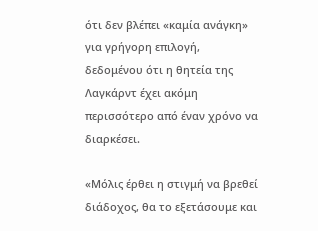ότι δεν βλέπει «καμία ανάγκη» για γρήγορη επιλογή, δεδομένου ότι η θητεία της Λαγκάρντ έχει ακόμη περισσότερο από έναν χρόνο να διαρκέσει.

«Μόλις έρθει η στιγμή να βρεθεί διάδοχος, θα το εξετάσουμε και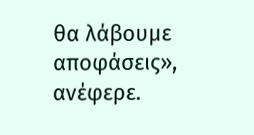θα λάβουμε αποφάσεις», ανέφερε.